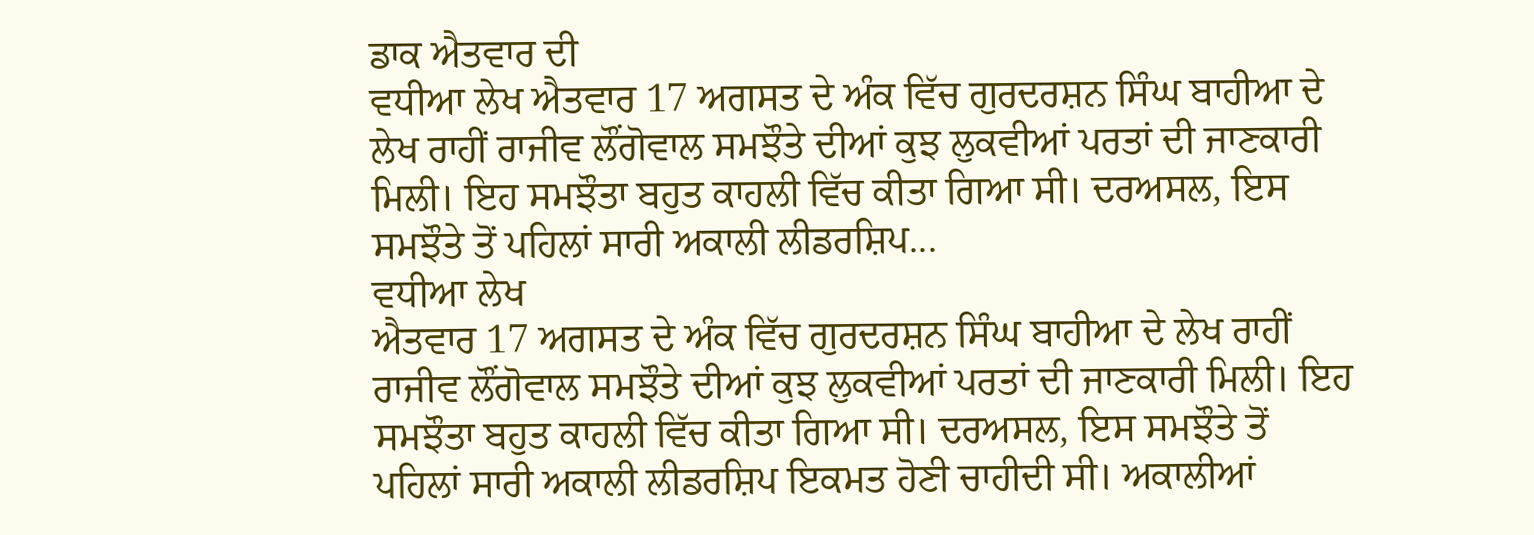ਡਾਕ ਐਤਵਾਰ ਦੀ
ਵਧੀਆ ਲੇਖ ਐਤਵਾਰ 17 ਅਗਸਤ ਦੇ ਅੰਕ ਵਿੱਚ ਗੁਰਦਰਸ਼ਨ ਸਿੰਘ ਬਾਹੀਆ ਦੇ ਲੇਖ ਰਾਹੀਂ ਰਾਜੀਵ ਲੌਂਗੋਵਾਲ ਸਮਝੌਤੇ ਦੀਆਂ ਕੁਝ ਲੁਕਵੀਆਂ ਪਰਤਾਂ ਦੀ ਜਾਣਕਾਰੀ ਮਿਲੀ। ਇਹ ਸਮਝੌਤਾ ਬਹੁਤ ਕਾਹਲੀ ਵਿੱਚ ਕੀਤਾ ਗਿਆ ਸੀ। ਦਰਅਸਲ, ਇਸ ਸਮਝੌਤੇ ਤੋਂ ਪਹਿਲਾਂ ਸਾਰੀ ਅਕਾਲੀ ਲੀਡਰਸ਼ਿਪ...
ਵਧੀਆ ਲੇਖ
ਐਤਵਾਰ 17 ਅਗਸਤ ਦੇ ਅੰਕ ਵਿੱਚ ਗੁਰਦਰਸ਼ਨ ਸਿੰਘ ਬਾਹੀਆ ਦੇ ਲੇਖ ਰਾਹੀਂ ਰਾਜੀਵ ਲੌਂਗੋਵਾਲ ਸਮਝੌਤੇ ਦੀਆਂ ਕੁਝ ਲੁਕਵੀਆਂ ਪਰਤਾਂ ਦੀ ਜਾਣਕਾਰੀ ਮਿਲੀ। ਇਹ ਸਮਝੌਤਾ ਬਹੁਤ ਕਾਹਲੀ ਵਿੱਚ ਕੀਤਾ ਗਿਆ ਸੀ। ਦਰਅਸਲ, ਇਸ ਸਮਝੌਤੇ ਤੋਂ ਪਹਿਲਾਂ ਸਾਰੀ ਅਕਾਲੀ ਲੀਡਰਸ਼ਿਪ ਇਕਮਤ ਹੋਣੀ ਚਾਹੀਦੀ ਸੀ। ਅਕਾਲੀਆਂ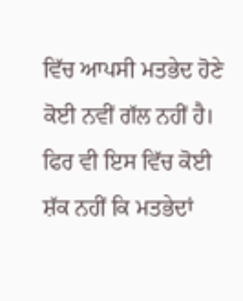ਵਿੱਚ ਆਪਸੀ ਮਤਭੇਦ ਹੋਣੇ ਕੋਈ ਨਵੀਂ ਗੱਲ ਨਹੀਂ ਹੈ। ਫਿਰ ਵੀ ਇਸ ਵਿੱਚ ਕੋਈ ਸ਼ੱਕ ਨਹੀਂ ਕਿ ਮਤਭੇਦਾਂ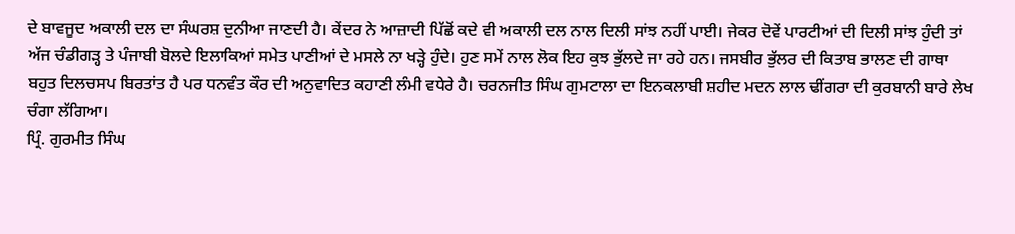ਦੇ ਬਾਵਜੂਦ ਅਕਾਲੀ ਦਲ ਦਾ ਸੰਘਰਸ਼ ਦੁਨੀਆ ਜਾਣਦੀ ਹੈ। ਕੇਂਦਰ ਨੇ ਆਜ਼ਾਦੀ ਪਿੱਛੋਂ ਕਦੇ ਵੀ ਅਕਾਲੀ ਦਲ ਨਾਲ ਦਿਲੀ ਸਾਂਝ ਨਹੀਂ ਪਾਈ। ਜੇਕਰ ਦੋਵੇਂ ਪਾਰਟੀਆਂ ਦੀ ਦਿਲੀ ਸਾਂਝ ਹੁੰਦੀ ਤਾਂ ਅੱਜ ਚੰਡੀਗੜ੍ਹ ਤੇ ਪੰਜਾਬੀ ਬੋਲਦੇ ਇਲਾਕਿਆਂ ਸਮੇਤ ਪਾਣੀਆਂ ਦੇ ਮਸਲੇ ਨਾ ਖੜ੍ਹੇ ਹੁੰਦੇ। ਹੁਣ ਸਮੇਂ ਨਾਲ ਲੋਕ ਇਹ ਕੁਝ ਭੁੱਲਦੇ ਜਾ ਰਹੇ ਹਨ। ਜਸਬੀਰ ਭੁੱਲਰ ਦੀ ਕਿਤਾਬ ਭਾਲਣ ਦੀ ਗਾਥਾ ਬਹੁਤ ਦਿਲਚਸਪ ਬਿਰਤਾਂਤ ਹੈ ਪਰ ਧਨਵੰਤ ਕੌਰ ਦੀ ਅਨੁਵਾਦਿਤ ਕਹਾਣੀ ਲੰਮੀ ਵਧੇਰੇ ਹੈ। ਚਰਨਜੀਤ ਸਿੰਘ ਗੁਮਟਾਲਾ ਦਾ ਇਨਕਲਾਬੀ ਸ਼ਹੀਦ ਮਦਨ ਲਾਲ ਢੀਂਗਰਾ ਦੀ ਕੁਰਬਾਨੀ ਬਾਰੇ ਲੇਖ ਚੰਗਾ ਲੱਗਿਆ।
ਪ੍ਰਿੰ. ਗੁਰਮੀਤ ਸਿੰਘ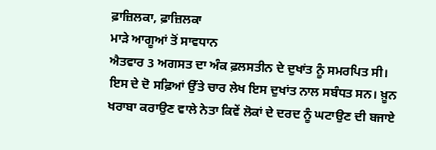ਫ਼ਾਜ਼ਿਲਕਾ, ਫ਼ਾਜ਼ਿਲਕਾ
ਮਾੜੇ ਆਗੂਆਂ ਤੋਂ ਸਾਵਧਾਨ
ਐਤਵਾਰ 3 ਅਗਸਤ ਦਾ ਅੰਕ ਫ਼ਲਸਤੀਨ ਦੇ ਦੁਖਾਂਤ ਨੂੰ ਸਮਰਪਿਤ ਸੀ। ਇਸ ਦੇ ਦੋ ਸਫ਼ਿਆਂ ਉੱਤੇ ਚਾਰ ਲੇਖ ਇਸ ਦੁਖਾਂਤ ਨਾਲ ਸਬੰਧਤ ਸਨ। ਖ਼ੂਨ ਖਰਾਬਾ ਕਰਾਉਣ ਵਾਲੇ ਨੇਤਾ ਕਿਵੇਂ ਲੋਕਾਂ ਦੇ ਦਰਦ ਨੂੰ ਘਟਾਉਣ ਦੀ ਬਜਾਏ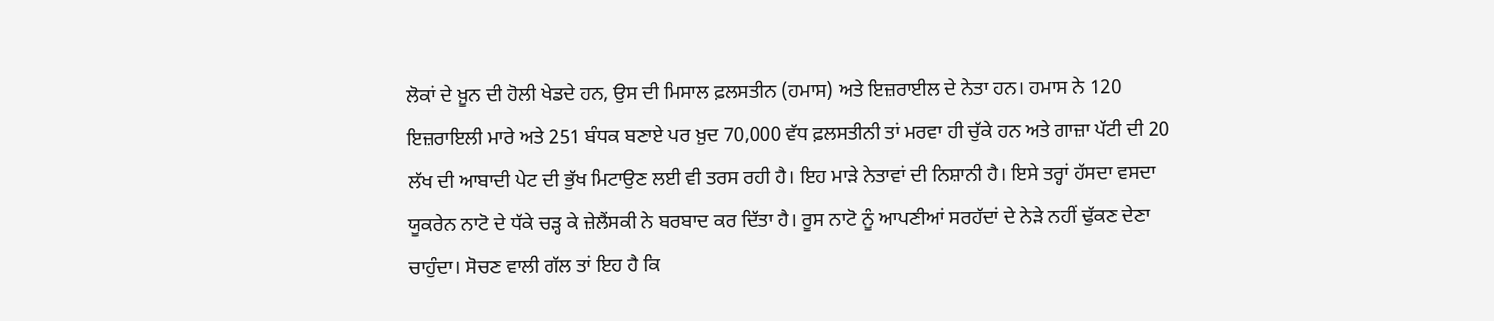ਲੋਕਾਂ ਦੇ ਖ਼ੂਨ ਦੀ ਹੋਲੀ ਖੇਡਦੇ ਹਨ, ਉਸ ਦੀ ਮਿਸਾਲ ਫ਼ਲਸਤੀਨ (ਹਮਾਸ) ਅਤੇ ਇਜ਼ਰਾਈਲ ਦੇ ਨੇਤਾ ਹਨ। ਹਮਾਸ ਨੇ 120 ਇਜ਼ਰਾਇਲੀ ਮਾਰੇ ਅਤੇ 251 ਬੰਧਕ ਬਣਾਏ ਪਰ ਖ਼ੁਦ 70,000 ਵੱਧ ਫ਼ਲਸਤੀਨੀ ਤਾਂ ਮਰਵਾ ਹੀ ਚੁੱਕੇ ਹਨ ਅਤੇ ਗਾਜ਼ਾ ਪੱਟੀ ਦੀ 20 ਲੱਖ ਦੀ ਆਬਾਦੀ ਪੇਟ ਦੀ ਭੁੱਖ ਮਿਟਾਉਣ ਲਈ ਵੀ ਤਰਸ ਰਹੀ ਹੈ। ਇਹ ਮਾੜੇ ਨੇਤਾਵਾਂ ਦੀ ਨਿਸ਼ਾਨੀ ਹੈ। ਇਸੇ ਤਰ੍ਹਾਂ ਹੱਸਦਾ ਵਸਦਾ ਯੂਕਰੇਨ ਨਾਟੋ ਦੇ ਧੱਕੇ ਚੜ੍ਹ ਕੇ ਜ਼ੇਲੈਂਸਕੀ ਨੇ ਬਰਬਾਦ ਕਰ ਦਿੱਤਾ ਹੈ। ਰੂਸ ਨਾਟੋ ਨੂੰ ਆਪਣੀਆਂ ਸਰਹੱਦਾਂ ਦੇ ਨੇੜੇ ਨਹੀਂ ਢੁੱਕਣ ਦੇਣਾ ਚਾਹੁੰਦਾ। ਸੋਚਣ ਵਾਲੀ ਗੱਲ ਤਾਂ ਇਹ ਹੈ ਕਿ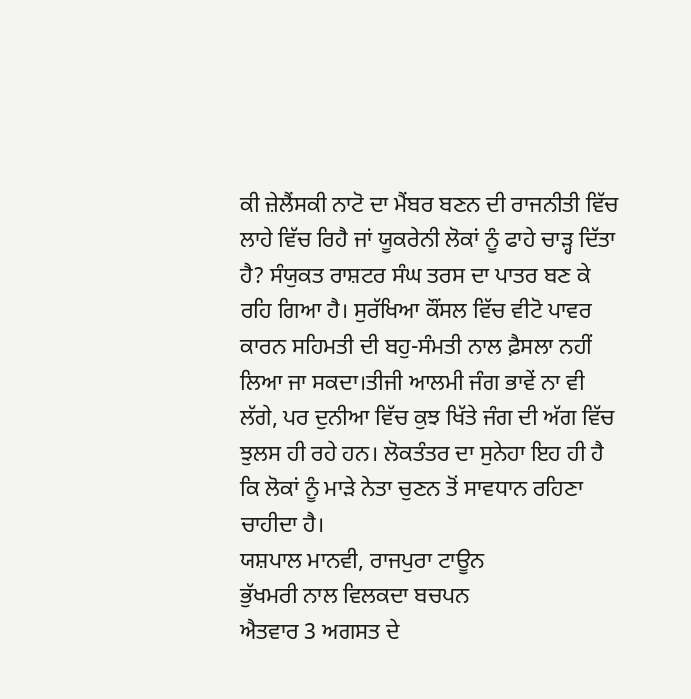ਕੀ ਜ਼ੇਲੈਂਸਕੀ ਨਾਟੋ ਦਾ ਮੈਂਬਰ ਬਣਨ ਦੀ ਰਾਜਨੀਤੀ ਵਿੱਚ ਲਾਹੇ ਵਿੱਚ ਰਿਹੈ ਜਾਂ ਯੂਕਰੇਨੀ ਲੋਕਾਂ ਨੂੰ ਫਾਹੇ ਚਾੜ੍ਹ ਦਿੱਤਾ ਹੈ? ਸੰਯੁਕਤ ਰਾਸ਼ਟਰ ਸੰਘ ਤਰਸ ਦਾ ਪਾਤਰ ਬਣ ਕੇ ਰਹਿ ਗਿਆ ਹੈ। ਸੁਰੱਖਿਆ ਕੌਂਸਲ ਵਿੱਚ ਵੀਟੋ ਪਾਵਰ ਕਾਰਨ ਸਹਿਮਤੀ ਦੀ ਬਹੁ-ਸੰਮਤੀ ਨਾਲ ਫ਼ੈਸਲਾ ਨਹੀਂ ਲਿਆ ਜਾ ਸਕਦਾ।ਤੀਜੀ ਆਲਮੀ ਜੰਗ ਭਾਵੇਂ ਨਾ ਵੀ ਲੱਗੇ, ਪਰ ਦੁਨੀਆ ਵਿੱਚ ਕੁਝ ਖਿੱਤੇ ਜੰਗ ਦੀ ਅੱਗ ਵਿੱਚ ਝੁਲਸ ਹੀ ਰਹੇ ਹਨ। ਲੋਕਤੰਤਰ ਦਾ ਸੁਨੇਹਾ ਇਹ ਹੀ ਹੈ ਕਿ ਲੋਕਾਂ ਨੂੰ ਮਾੜੇ ਨੇਤਾ ਚੁਣਨ ਤੋਂ ਸਾਵਧਾਨ ਰਹਿਣਾ ਚਾਹੀਦਾ ਹੈ।
ਯਸ਼ਪਾਲ ਮਾਨਵੀ, ਰਾਜਪੁਰਾ ਟਾਊਨ
ਭੁੱਖਮਰੀ ਨਾਲ ਵਿਲਕਦਾ ਬਚਪਨ
ਐਤਵਾਰ 3 ਅਗਸਤ ਦੇ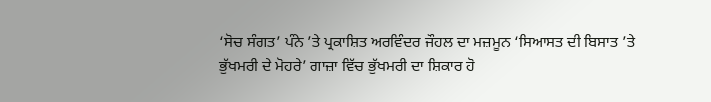‘ਸੋਚ ਸੰਗਤ’ ਪੰਨੇ ’ਤੇ ਪ੍ਰਕਾਸ਼ਿਤ ਅਰਵਿੰਦਰ ਜੌਹਲ ਦਾ ਮਜ਼ਮੂਨ ‘ਸਿਆਸਤ ਦੀ ਬਿਸਾਤ ’ਤੇ ਭੁੱਖਮਰੀ ਦੇ ਮੋਹਰੇ’ ਗਾਜ਼ਾ ਵਿੱਚ ਭੁੱਖਮਰੀ ਦਾ ਸ਼ਿਕਾਰ ਹੋ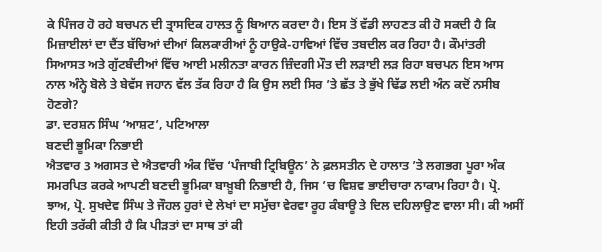ਕੇ ਪਿੰਜਰ ਹੋ ਰਹੇ ਬਚਪਨ ਦੀ ਤ੍ਰਾਸਦਿਕ ਹਾਲਤ ਨੂੰ ਬਿਆਨ ਕਰਦਾ ਹੈ। ਇਸ ਤੋਂ ਵੱਡੀ ਲਾਹਣਤ ਕੀ ਹੋ ਸਕਦੀ ਹੈ ਕਿ ਮਿਜ਼ਾਈਲਾਂ ਦਾ ਦੈਂਤ ਬੱਚਿਆਂ ਦੀਆਂ ਕਿਲਕਾਰੀਆਂ ਨੂੰ ਹਾਉਕੇ-ਹਾਵਿਆਂ ਵਿੱਚ ਤਬਦੀਲ ਕਰ ਰਿਹਾ ਹੈ। ਕੌਮਾਂਤਰੀ ਸਿਆਸਤ ਅਤੇ ਗੁੱਟਬੰਦੀਆਂ ਵਿੱਚ ਆਈ ਮਲੀਨਤਾ ਕਾਰਨ ਜ਼ਿੰਦਗੀ ਮੌਤ ਦੀ ਲੜਾਈ ਲੜ ਰਿਹਾ ਬਚਪਨ ਇਸ ਆਸ ਨਾਲ ਅੰਨ੍ਹੇ ਬੋਲੇ ਤੇ ਬੇਵੱਸ ਜਹਾਨ ਵੱਲ ਤੱਕ ਰਿਹਾ ਹੈ ਕਿ ਉਸ ਲਈ ਸਿਰ ’ਤੇ ਛੱਤ ਤੇ ਭੁੱਖੇ ਢਿੱਡ ਲਈ ਅੰਨ ਕਦੋਂ ਨਸੀਬ ਹੋਣਗੇ?
ਡਾ. ਦਰਸ਼ਨ ਸਿੰਘ ‘ਆਸ਼ਟ’, ਪਟਿਆਲਾ
ਬਣਦੀ ਭੂਮਿਕਾ ਨਿਭਾਈ
ਐਤਵਾਰ 3 ਅਗਸਤ ਦੇ ਐਤਵਾਰੀ ਅੰਕ ਵਿੱਚ ‘ਪੰਜਾਬੀ ਟ੍ਰਿਬਿਊਨ’ ਨੇ ਫ਼ਲਸਤੀਨ ਦੇ ਹਾਲਾਤ ’ਤੇ ਲਗਭਗ ਪੂਰਾ ਅੰਕ ਸਮਰਪਿਤ ਕਰਕੇ ਆਪਣੀ ਬਣਦੀ ਭੂਮਿਕਾ ਬਾਖ਼ੂਬੀ ਨਿਭਾਈ ਹੈ, ਜਿਸ ’ਚ ਵਿਸ਼ਵ ਭਾਈਚਾਰਾ ਨਾਕਾਮ ਰਿਹਾ ਹੈ। ਪ੍ਰੋ. ਝਾਅ, ਪ੍ਰੋ. ਸੁਖਦੇਵ ਸਿੰਘ ਤੇ ਜੌਹਲ ਹੁਰਾਂ ਦੇ ਲੇਖਾਂ ਦਾ ਸਮੁੱਚਾ ਵੇਰਵਾ ਰੂਹ ਕੰਬਾਊ ਤੇ ਦਿਲ ਦਹਿਲਾਉਣ ਵਾਲਾ ਸੀ। ਕੀ ਅਸੀਂ ਇਹੀ ਤਰੱਕੀ ਕੀਤੀ ਹੈ ਕਿ ਪੀੜਤਾਂ ਦਾ ਸਾਥ ਤਾਂ ਕੀ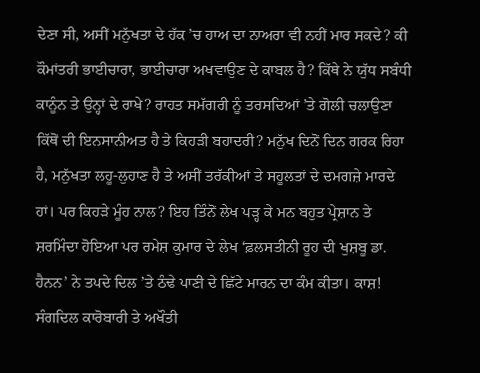ਦੇਣਾ ਸੀ, ਅਸੀਂ ਮਨੁੱਖਤਾ ਦੇ ਹੱਕ ’ਚ ਹਾਅ ਦਾ ਨਾਅਰਾ ਵੀ ਨਹੀਂ ਮਾਰ ਸਕਦੇ? ਕੀ ਕੌਮਾਂਤਰੀ ਭਾਈਚਾਰਾ, ਭਾਈਚਾਰਾ ਅਖਵਾਉਣ ਦੇ ਕਾਬਲ ਹੈ? ਕਿੱਥੇ ਨੇ ਯੁੱਧ ਸਬੰਧੀ ਕਾਨੂੰਨ ਤੇ ਉਨ੍ਹਾਂ ਦੇ ਰਾਖੇ? ਰਾਹਤ ਸਮੱਗਰੀ ਨੂੰ ਤਰਸਦਿਆਂ ’ਤੇ ਗੋਲੀ ਚਲਾਉਣਾ ਕਿੱਥੋਂ ਦੀ ਇਨਸਾਨੀਅਤ ਹੈ ਤੇ ਕਿਹੜੀ ਬਹਾਦਰੀ? ਮਨੁੱਖ ਦਿਨੋਂ ਦਿਨ ਗਰਕ ਰਿਹਾ ਹੈ, ਮਨੁੱਖਤਾ ਲਹੂ-ਲੁਹਾਣ ਹੈ ਤੇ ਅਸੀਂ ਤਰੱਕੀਆਂ ਤੇ ਸਹੂਲਤਾਂ ਦੇ ਦਮਗਜ਼ੇ ਮਾਰਦੇ ਹਾਂ। ਪਰ ਕਿਹੜੇ ਮੂੰਹ ਨਾਲ? ਇਹ ਤਿੰਨੋਂ ਲੇਖ ਪੜ੍ਹ ਕੇ ਮਨ ਬਹੁਤ ਪ੍ਰੇਸ਼ਾਨ ਤੇ ਸ਼ਰਮਿੰਦਾ ਹੋਇਆ ਪਰ ਰਮੇਸ਼ ਕੁਮਾਰ ਦੇ ਲੇਖ ‘ਫ਼ਲਸਤੀਨੀ ਰੂਹ ਦੀ ਖੁਸ਼ਬੂ ਡਾ. ਹੈਨਨ’ ਨੇ ਤਪਦੇ ਦਿਲ ’ਤੇ ਠੰਢੇ ਪਾਣੀ ਦੇ ਛਿੱਟੇ ਮਾਰਨ ਦਾ ਕੰਮ ਕੀਤਾ। ਕਾਸ਼! ਸੰਗਦਿਲ ਕਾਰੋਬਾਰੀ ਤੇ ਅਖੌਤੀ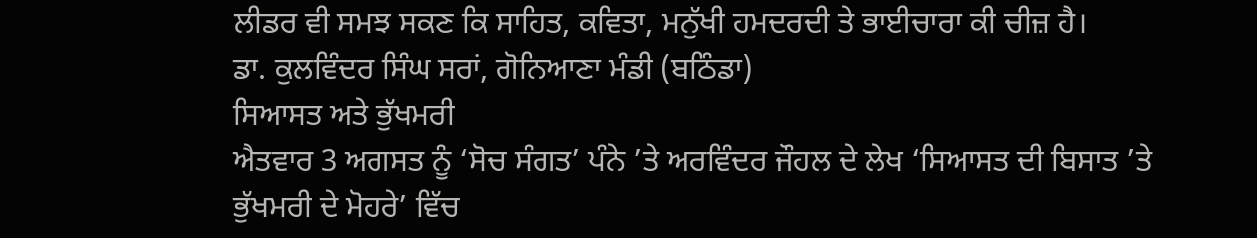ਲੀਡਰ ਵੀ ਸਮਝ ਸਕਣ ਕਿ ਸਾਹਿਤ, ਕਵਿਤਾ, ਮਨੁੱਖੀ ਹਮਦਰਦੀ ਤੇ ਭਾਈਚਾਰਾ ਕੀ ਚੀਜ਼ ਹੈ।
ਡਾ. ਕੁਲਵਿੰਦਰ ਸਿੰਘ ਸਰਾਂ, ਗੋਨਿਆਣਾ ਮੰਡੀ (ਬਠਿੰਡਾ)
ਸਿਆਸਤ ਅਤੇ ਭੁੱਖਮਰੀ
ਐਤਵਾਰ 3 ਅਗਸਤ ਨੂੰ ‘ਸੋਚ ਸੰਗਤ’ ਪੰਨੇ ’ਤੇ ਅਰਵਿੰਦਰ ਜੌਹਲ ਦੇ ਲੇਖ ‘ਸਿਆਸਤ ਦੀ ਬਿਸਾਤ ’ਤੇ ਭੁੱਖਮਰੀ ਦੇ ਮੋਹਰੇ’ ਵਿੱਚ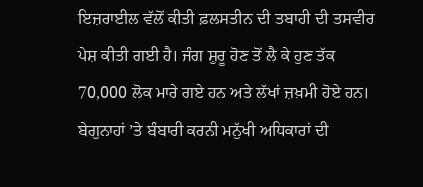ਇਜ਼ਰਾਈਲ ਵੱਲੋਂ ਕੀਤੀ ਫ਼ਲਸਤੀਨ ਦੀ ਤਬਾਹੀ ਦੀ ਤਸਵੀਰ ਪੇਸ਼ ਕੀਤੀ ਗਈ ਹੈ। ਜੰਗ ਸ਼ੁਰੂ ਹੋਣ ਤੋਂ ਲੈ ਕੇ ਹੁਣ ਤੱਕ 70,000 ਲੋਕ ਮਾਰੇ ਗਏ ਹਨ ਅਤੇ ਲੱਖਾਂ ਜ਼ਖ਼ਮੀ ਹੋਏ ਹਨ। ਬੇਗੁਨਾਹਾਂ ’ਤੇ ਬੰਬਾਰੀ ਕਰਨੀ ਮਨੁੱਖੀ ਅਧਿਕਾਰਾਂ ਦੀ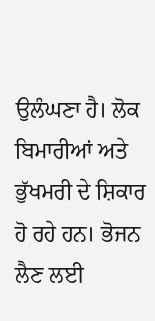ਉਲੰਘਣਾ ਹੈ। ਲੋਕ ਬਿਮਾਰੀਆਂ ਅਤੇ ਭੁੱਖਮਰੀ ਦੇ ਸ਼ਿਕਾਰ ਹੋ ਰਹੇ ਹਨ। ਭੋਜਨ ਲੈਣ ਲਈ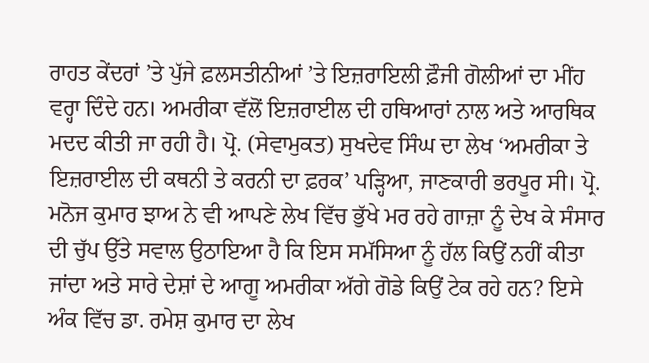ਰਾਹਤ ਕੇਂਦਰਾਂ ’ਤੇ ਪੁੱਜੇ ਫ਼ਲਸਤੀਨੀਆਂ ’ਤੇ ਇਜ਼ਰਾਇਲੀ ਫ਼ੌਜੀ ਗੋਲੀਆਂ ਦਾ ਮੀਂਹ ਵਰ੍ਹਾ ਦਿੰਦੇ ਹਨ। ਅਮਰੀਕਾ ਵੱਲੋਂ ਇਜ਼ਰਾਈਲ ਦੀ ਹਥਿਆਰਾਂ ਨਾਲ ਅਤੇ ਆਰਥਿਕ ਮਦਦ ਕੀਤੀ ਜਾ ਰਹੀ ਹੈ। ਪ੍ਰੋ. (ਸੇਵਾਮੁਕਤ) ਸੁਖਦੇਵ ਸਿੰਘ ਦਾ ਲੇਖ ‘ਅਮਰੀਕਾ ਤੇ ਇਜ਼ਰਾਈਲ ਦੀ ਕਥਨੀ ਤੇ ਕਰਨੀ ਦਾ ਫ਼ਰਕ’ ਪੜ੍ਹਿਆ, ਜਾਣਕਾਰੀ ਭਰਪੂਰ ਸੀ। ਪ੍ਰੋ. ਮਨੋਜ ਕੁਮਾਰ ਝਾਅ ਨੇ ਵੀ ਆਪਣੇ ਲੇਖ ਵਿੱਚ ਭੁੱਖੇ ਮਰ ਰਹੇ ਗਾਜ਼ਾ ਨੂੰ ਦੇਖ ਕੇ ਸੰਸਾਰ ਦੀ ਚੁੱਪ ਉੱਤੇ ਸਵਾਲ ਉਠਾਇਆ ਹੈ ਕਿ ਇਸ ਸਮੱਸਿਆ ਨੂੰ ਹੱਲ ਕਿਉਂ ਨਹੀਂ ਕੀਤਾ ਜਾਂਦਾ ਅਤੇ ਸਾਰੇ ਦੇਸ਼ਾਂ ਦੇ ਆਗੂ ਅਮਰੀਕਾ ਅੱਗੇ ਗੋਡੇ ਕਿਉਂ ਟੇਕ ਰਹੇ ਹਨ? ਇਸੇ ਅੰਕ ਵਿੱਚ ਡਾ. ਰਮੇਸ਼ ਕੁਮਾਰ ਦਾ ਲੇਖ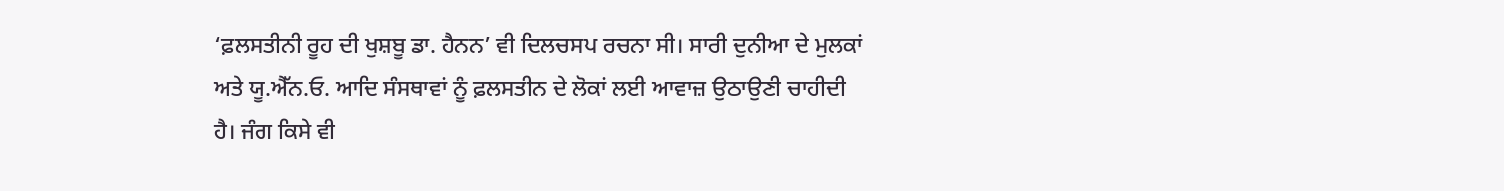‘ਫ਼ਲਸਤੀਨੀ ਰੂਹ ਦੀ ਖੁਸ਼ਬੂ ਡਾ. ਹੈਨਨ’ ਵੀ ਦਿਲਚਸਪ ਰਚਨਾ ਸੀ। ਸਾਰੀ ਦੁਨੀਆ ਦੇ ਮੁਲਕਾਂ ਅਤੇ ਯੂ.ਐੱਨ.ਓ. ਆਦਿ ਸੰਸਥਾਵਾਂ ਨੂੰ ਫ਼ਲਸਤੀਨ ਦੇ ਲੋਕਾਂ ਲਈ ਆਵਾਜ਼ ਉਠਾਉਣੀ ਚਾਹੀਦੀ ਹੈ। ਜੰਗ ਕਿਸੇ ਵੀ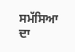ਸਮੱਸਿਆ ਦਾ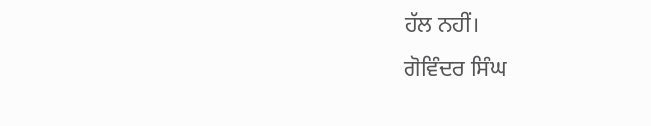ਹੱਲ ਨਹੀਂ।
ਗੋਵਿੰਦਰ ਸਿੰਘ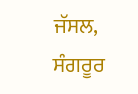ਜੱਸਲ, ਸੰਗਰੂਰ